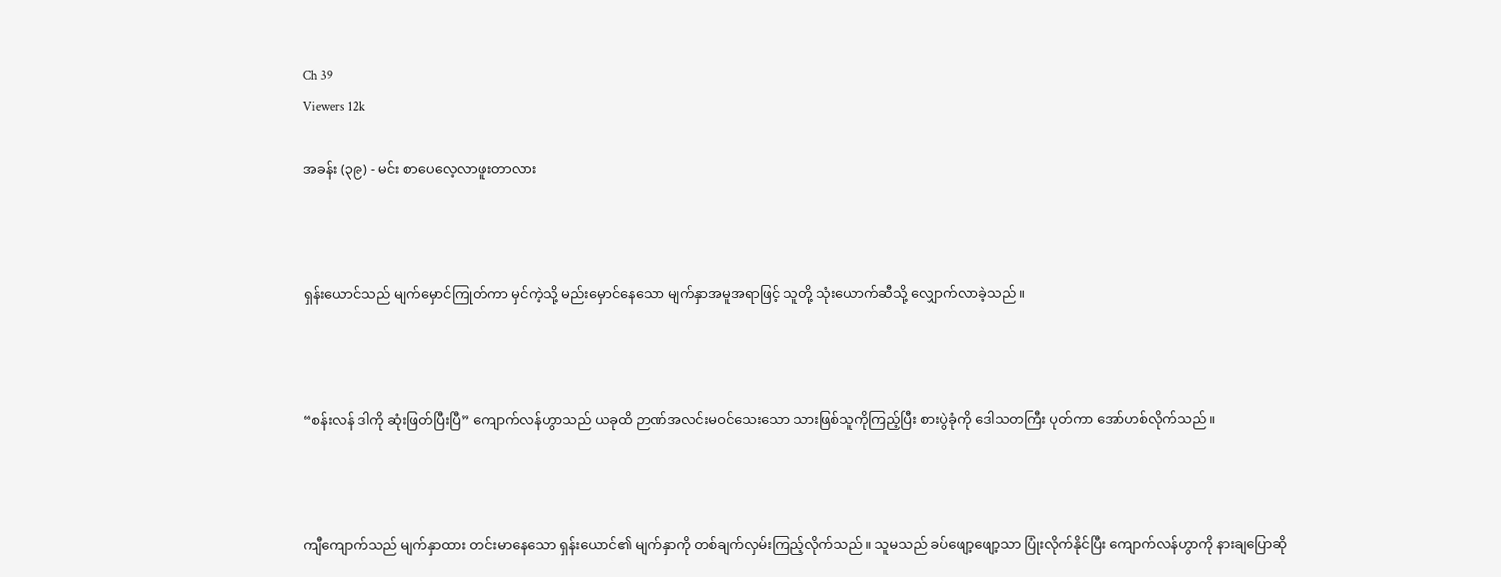Ch 39
Viewers 12k

အခန်း (၃၉) - မင်း စာပေလေ့လာဖူးတာလား



ရှန်းယောင်သည် မျက်မှောင်ကြုတ်ကာ မှင်ကဲ့သို့ မည်းမှောင်နေသော မျက်နှာအမူအရာဖြင့် သူတို့ သုံးယောက်ဆီသို့ လျှောက်လာခဲ့သည်။



“စန်းလန် ဒါကို ဆုံးဖြတ်ပြီးပြီ” ကျောက်လန်ဟွာသည် ယခုထိ ဉာဏ်အလင်းမဝင်သေးသော သားဖြစ်သူကိုကြည့်ပြီး‌ စားပွဲခုံကို ဒေါသတကြီး ပုတ်ကာ အော်ဟစ်လိုက်သည်။



ကျီကျောက်သည် မျက်နှာထား တင်းမာနေသော ရှန်းယောင်၏ မျက်နှာကို တစ်ချက်လှမ်းကြည့်လိုက်သည်။ သူမသည် ခပ်ဖျော့ဖျော့သာ ပြုံးလိုက်နိုင်ပြီး ကျောက်လန်ဟွာကို နားချပြောဆို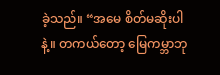ခဲ့သည်။ “အမေ စိတ်မဆိုးပါနဲ့။ တကယ်တော့ မြေကမ္ဘာဘု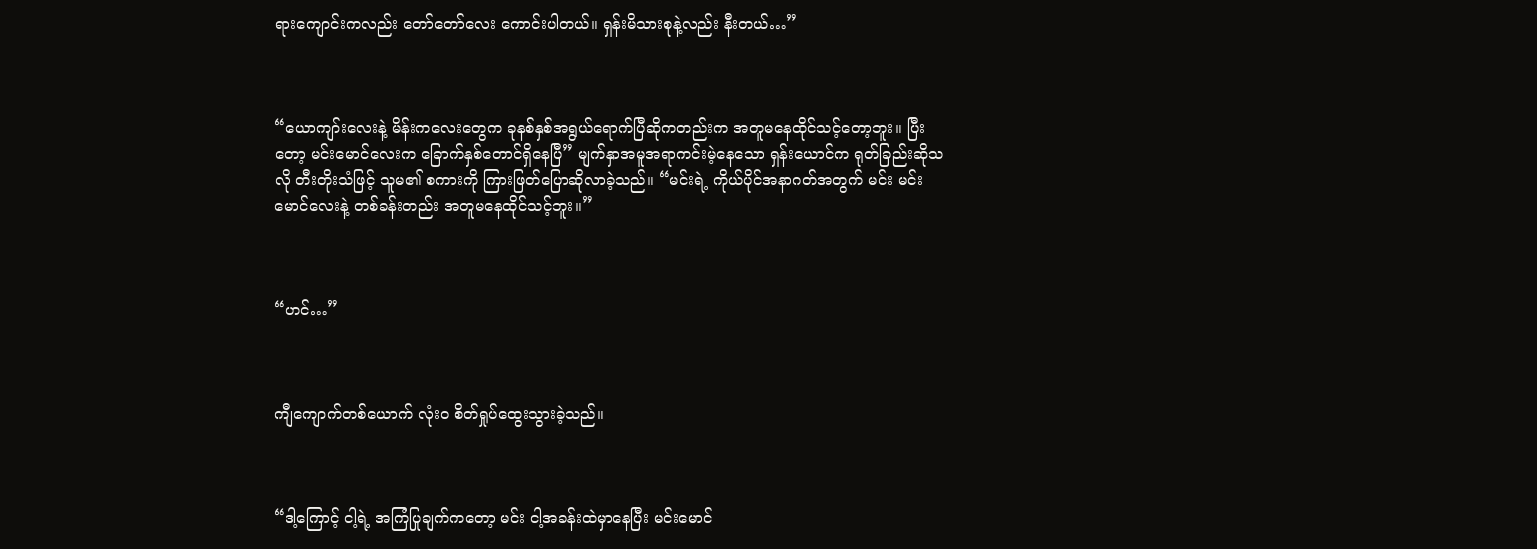ရားကျောင်းကလည်း တော်တော်လေး ကောင်းပါတယ်။ ရှန်းမိသားစုနဲ့လည်း နီးတယ်…”



“ယောကျာ်းလေးနဲ့ မိန်းကလေးတွေက ခုနစ်နှစ်အရွယ်ရောက်ပြီဆိုကတည်းက အတူမနေထိုင်သင့်တော့ဘူး။ ပြီးတော့ မင်းမောင်လေးက ခြောက်နှစ်တောင်ရှိနေပြီ” မျက်နှာအမူအရာကင်းမဲ့နေသော ရှန်းယောင်က ရုတ်ခြည်းဆိုသလို တီးတိုးသံဖြင့် သူမ၏ စကားကို ကြားဖြတ်ပြောဆိုလာခဲ့သည်။ “မင်းရဲ့ ကိုယ်ပိုင်အနာဂတ်အတွက် မင်း မင်းမောင်လေးနဲ့ တစ်ခန်းတည်း အတူမနေထိုင်သင့်ဘူး။”



“ဟင်…”



ကျီကျောက်တစ်ယောက် လုံးဝ စိတ်ရှုပ်ထွေးသွားခဲ့သည်။



“ဒါ့ကြောင့် ငါ့ရဲ့ အကြံပြုချက်ကတော့ မင်း ငါ့အခန်းထဲမှာနေပြီး မင်းမောင်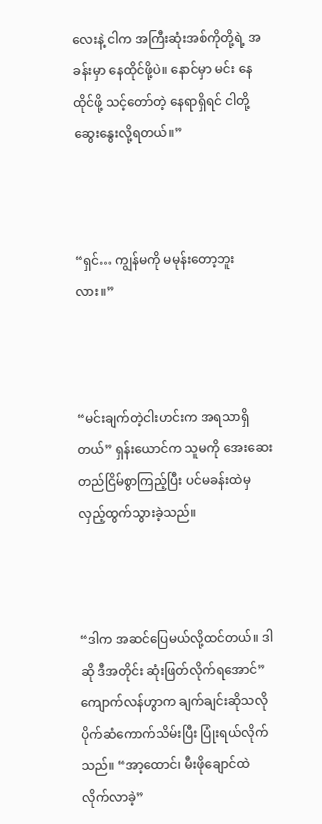လေးနဲ့ ငါက အကြီးဆုံးအစ်ကိုတို့ရဲ့ အခန်းမှာ နေထိုင်ဖို့ပဲ။ နောင်မှာ မင်း နေထိုင်ဖို့ သင့်တော်တဲ့ နေရာရှိရင် ငါတို့ ဆွေးနွေးလို့ရတယ်။”



“ရှင်… ကျွန်မကို မမုန်းတော့ဘူးလား။”



“မင်းချက်တဲ့ငါးဟင်းက အရသာရှိတယ်” ရှန်းယောင်က သူမကို အေးဆေးတည်ငြိမ်စွာကြည့်ပြီး ပင်မခန်းထဲမှ လှည့်ထွက်သွားခဲ့သည်။



“ဒါက အဆင်ပြေမယ်လို့ထင်တယ်။ ဒါဆို ဒီအတိုင်း ဆုံးဖြတ်လိုက်ရအောင်” ကျောက်လန်ဟွာက ချက်ချင်းဆိုသလို ပိုက်ဆံကောက်သိမ်းပြီး ပြုံးရယ်လိုက်သည်။ “အာ့ထောင်၊ မီးဖိုချောင်ထဲ လိုက်လာခဲ့”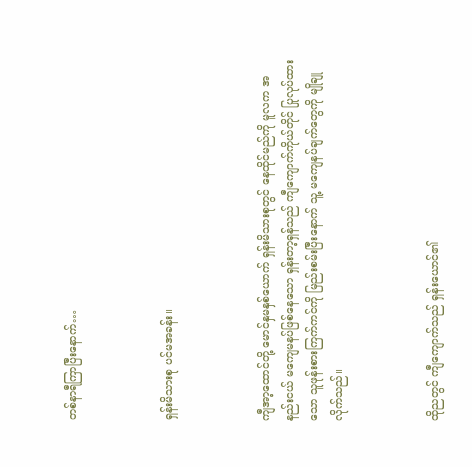တစ်နာရီကြာပြီးနောက်…



ရှန်းမိသားစု ပင်မအခန်း။



ကျီအာ့ထောင်တို့ မောင်နှမနှစ်ယောက် ရှန်းမိသားစုတွင် နေထိုင်မည်ကို မူလက အနည်းငယ် မကျေမနပ်ဖြစ်နေသော ရှန်းတာ့ရှန်သည် ကျီကျောက်ကိုယ်တိုင် ပြုလုပ်ထားသော သူဖုန်းစားကြက်ကင်ကို မြည်းစမ်းပြီးနောက် သူ့ မကျေနပ်ချက်တွေကို မျိုချုလိုက်သည်။



ထိုညတွင် ကျီကျောက်သည် ရှန်းယောင်၏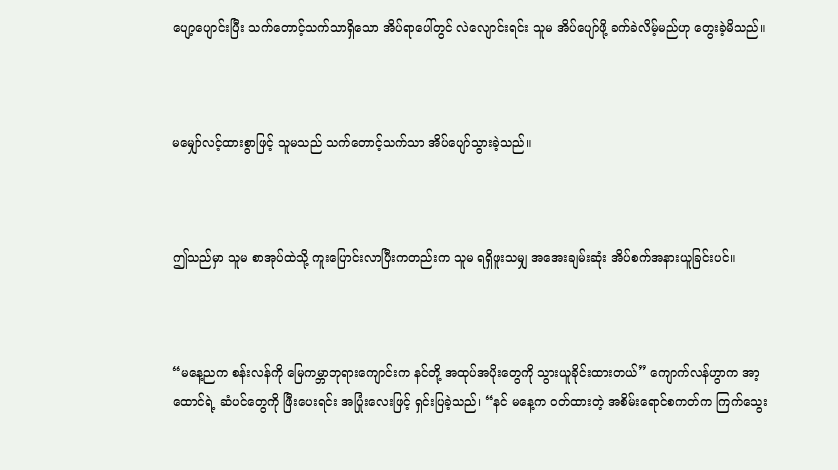ပျော့ပျောင်းပြီး သက်တောင့်သက်သာရှိသော အိပ်ရာပေါ်တွင် လဲလျောင်းရင်း သူမ အိပ်ပျော်ဖို့ ခက်ခဲလိမ့်မည်ဟု တွေးခဲ့မိသည်။



မမျှော်လင့်ထားစွာဖြင့် သူမသည် သက်တောင့်သက်သာ အိပ်ပျော်သွားခဲ့သည်။



ဤသည်မှာ သူမ စာအုပ်ထဲသို့ ကူးပြောင်းလာပြီးကတည်းက သူမ ရရှိဖူးသမျှ အအေးချမ်းဆုံး အိပ်စက်အနားယူခြင်းပင်။



“မနေ့ညက စန်းလန်ကို မြေကမ္ဘာဘုရားကျောင်းက နင်တို့ အထုပ်အပိုးတွေကို သွားယူခိုင်းထားတယ်” ကျောက်လန်ဟွာက အာ့ထောင်ရဲ့ ဆံပင်တွေကို ဖြီးပေးရင်း အပြုံးလေးဖြင့် ရှင်းပြခဲ့သည်၊ “နင် မနေ့က ဝတ်ထားတဲ့ အစိမ်းရောင်စကတ်က ကြက်သွေး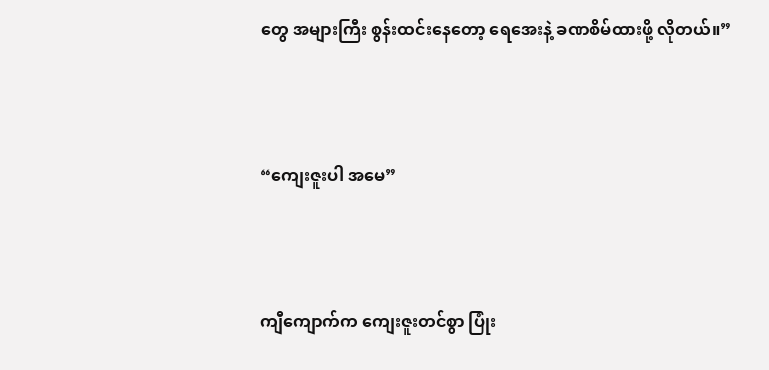တွေ အများကြီး စွန်းထင်းနေတော့ ရေအေးနဲ့ ခဏစိမ်ထားဖို့ လိုတယ်။”



“ကျေးဇူးပါ အမေ”



ကျီကျောက်က ကျေးဇူးတင်စွာ ပြုံး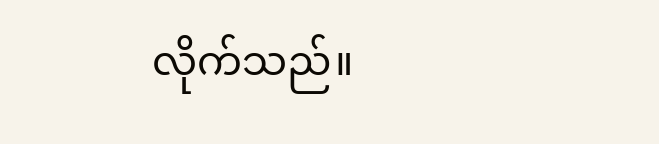လိုက်သည်။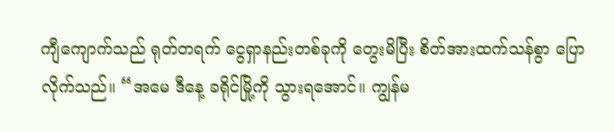ကျီကျောက်သည် ရုတ်တရက် ငွေရှာနည်းတစ်ခုကို တွေးမိပြီး စိတ်အားထက်သန်စွာ ပြောလိုက်သည်။ “အမေ ဒီနေ့ ခရိုင်မြို့ကို သွားရအောင်။ ကျွန်မ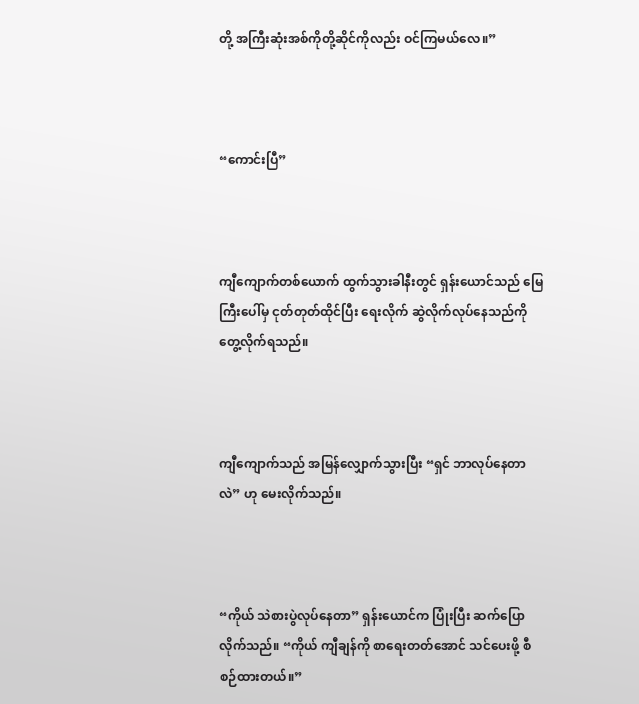တို့ အကြီးဆုံးအစ်ကိုတို့ဆိုင်ကိုလည်း ဝင်ကြမယ်လေ။”



“ကောင်းပြီ”



ကျီကျောက်တစ်ယောက် ထွက်သွားခါနီးတွင် ရှန်းယောင်သည် မြေကြီးပေါ်မှ ငုတ်တုတ်ထိုင်ပြီး ရေးလိုက် ဆွဲလိုက်လုပ်နေသည်ကို တွေ့လိုက်ရသည်။



ကျီကျောက်သည် အမြန်လျှောက်သွားပြီး “ရှင် ဘာလုပ်နေတာလဲ” ဟု မေးလိုက်သည်။



“ကိုယ် သဲစားပွဲလုပ်နေတာ” ရှန်းယောင်က ပြုံးပြီး ဆက်ပြောလိုက်သည်။ “ကိုယ် ကျီချန်ကို စာရေးတတ်အောင် သင်ပေးဖို့ စီစဉ်ထားတယ်။”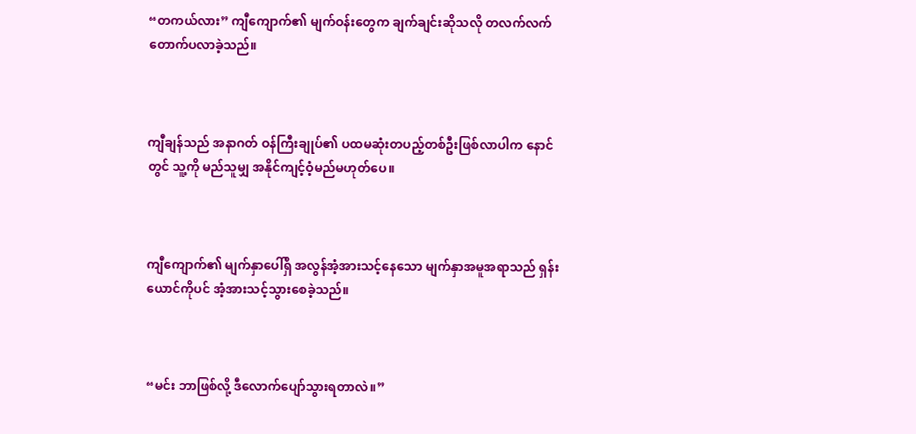“တကယ်လား” ကျီကျောက်၏ မျက်ဝန်းတွေက ချက်ချင်းဆိုသလို တလက်လက် တောက်ပလာခဲ့သည်။



ကျီချန်သည် အနာဂတ် ဝန်ကြီးချုပ်၏ ပထမဆုံးတပည့်တစ်ဦးဖြစ်လာပါက နောင်တွင် သူ့ကို မည်သူမျှ အနိုင်ကျင့်ဝံ့မည်မဟုတ်ပေ။



ကျီကျောက်၏ မျက်နှာပေါ်ရှိ အလွန်အံ့အားသင့်နေသော မျက်နှာအမူအရာသည် ရှန်းယောင်ကိုပင် အံ့အားသင့်သွားစေခဲ့သည်။



“မင်း ဘာဖြစ်လို့ ဒီလောက်ပျော်သွားရတာလဲ။”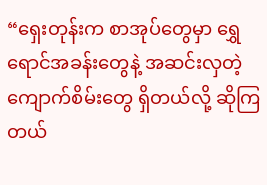“ရှေးတုန်းက စာအုပ်တွေမှာ ရွှေရောင်အခန်းတွေနဲ့ အဆင်းလှတဲ့ ကျောက်စိမ်းတွေ ရှိတယ်လို့ ဆိုကြတယ်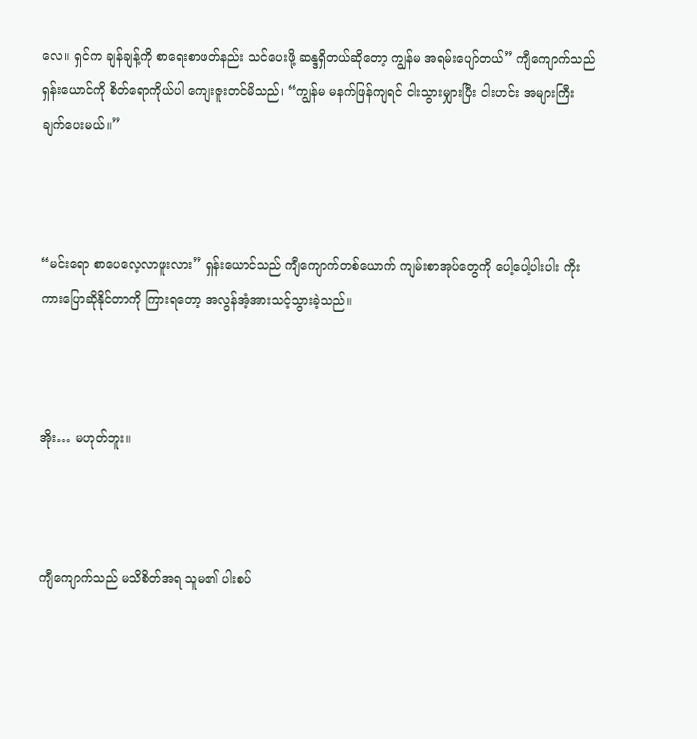လေ။ ရှင်က ချန်ချန့်ကို စာရေးစာဖတ်နည်း သင်ပေးဖို့ ဆန္ဒရှိတယ်ဆိုတော့ ကျွန်မ အရမ်းပျော်တယ်” ကျီကျောက်သည် ရှန်းယောင်ကို စိတ်ရောကိုယ်ပါ ကျေးဇူးတင်မိသည်၊ “ကျွန်မ မနက်ဖြန်ကျရင် ငါးသွားမျှားပြီး ငါးဟင်း အများကြီး ချက်ပေးမယ်။”



“မင်းရော စာပေလေ့လာဖူးလား” ရှန်းယောင်သည် ကျီကျောက်တစ်ယောက် ကျမ်းစာအုပ်တွေကို ပေါ့ပေါ့ပါးပါး ကိုးကားပြောဆိုနိုင်တာကို ကြားရတော့ အလွန်အံ့အားသင့်သွားခဲ့သည်။



အိုး… မဟုတ်ဘူး။



ကျီကျောက်သည် မသိစိတ်အရ သူမ၏ ပါးစပ်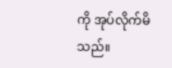ကို အုပ်လိုက်မိသည်။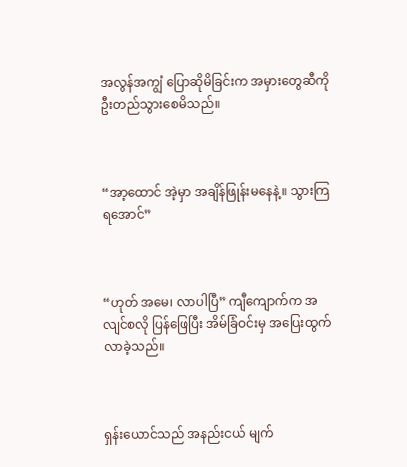အလွန်အကျွံ ပြောဆိုမိခြင်းက အမှားတွေဆီကို ဦးတည်သွားစေမိသည်။



“အာ့ထောင် အဲ့မှာ အချိန်ဖြုန်းမနေနဲ့။ သွားကြရအောင်”



“ဟုတ် အမေ၊ လာပါပြီ” ကျီကျောက်က အလျင်စလို ပြန်ဖြေပြီး အိမ်ခြံဝင်းမှ အပြေးထွက်လာခဲ့သည်။



ရှန်းယောင်သည် အနည်းငယ် မျက်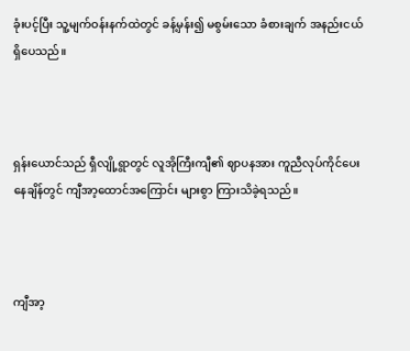ခုံးပင့်ပြီး သူ့မျက်ဝန်းနက်ထဲတွင် ခန့်မှန်း၍ မစွမ်းသော ခံစားချက် အနည်းငယ် ရှိပေသည်။



ရှန်းယောင်သည် ရှီလျို့ရွာတွင် လူအိုကြီးကျီ၏ ဈာပနအား ကူညီလုပ်ကိုင်ပေးနေချိန်တွင် ကျီအာ့ထောင်အကြောင်း များစွာ ကြားသိခဲ့ရသည်။



ကျီအာ့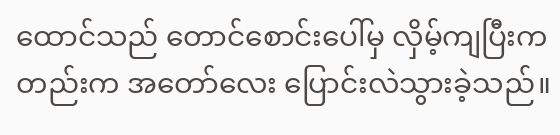ထောင်သည် တောင်စောင်းပေါ်မှ လှိမ့်ကျပြီးကတည်းက အတော်လေး ပြောင်းလဲသွားခဲ့သည်။